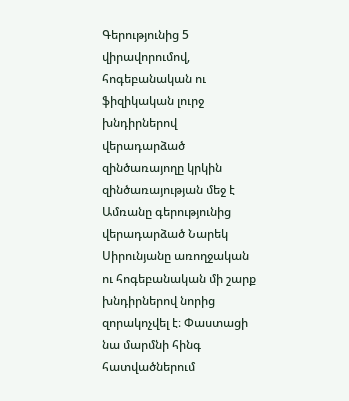Գերությունից 5 վիրավորումով, հոգեբանական ու ֆիզիկական լուրջ խնդիրներով վերադարձած զինծառայողը կրկին զինծառայության մեջ է
Ամռանը գերությունից վերադարձած Նարեկ Սիրունյանը առողջական ու հոգեբանական մի շարք խնդիրներով նորից զորակոչվել է։ Փաստացի նա մարմնի հինգ հատվածներում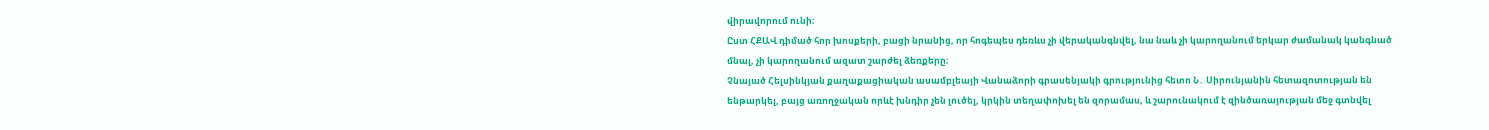վիրավորում ունի։
Ըստ ՀՔԱՎ դիմած հոր խոսքերի, բացի նրանից, որ հոգեպես դեռևս չի վերականգնվել, նա նաև չի կարողանում երկար ժամանակ կանգնած մնալ, չի կարողանում ազատ շարժել ձեռքերը։
Չնայած Հելսինկյան քաղաքացիական ասամբլեայի Վանաձորի գրասենյակի գրությունից հետո Ն․ Սիրունյանին հետազոտության են ենթարկել, բայց առողջական որևէ խնդիր չեն լուծել, կրկին տեղափոխել են զորամաս, և շարունակում է զինծառայության մեջ գտնվել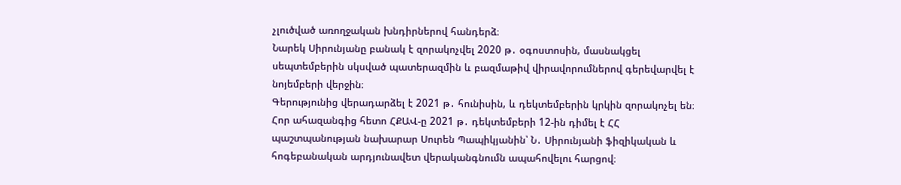չլուծված առողջական խնդիրներով հանդերձ։
Նարեկ Սիրունյանը բանակ է զորակոչվել 2020 թ․ օգոստոսին, մասնակցել սեպտեմբերին սկսված պատերազմին և բազմաթիվ վիրավորումներով գերեվարվել է նոյեմբերի վերջին։
Գերությունից վերադարձել է 2021 թ․ հունիսին, և դեկտեմբերին կրկին զորակոչել են։ Հոր ահազանգից հետո ՀՔԱՎ-ը 2021 թ․ դեկտեմբերի 12-ին դիմել է ՀՀ պաշտպանության նախարար Սուրեն Պապիկյանին՝ Ն․ Սիրունյանի ֆիզիկական և հոգեբանական արդյունավետ վերականգնումն ապահովելու հարցով։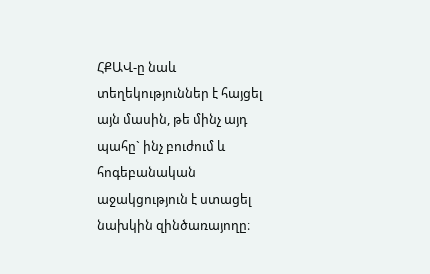ՀՔԱՎ-ը նաև տեղեկություններ է հայցել այն մասին, թե մինչ այդ պահը` ինչ բուժում և հոգեբանական աջակցություն է ստացել նախկին զինծառայողը։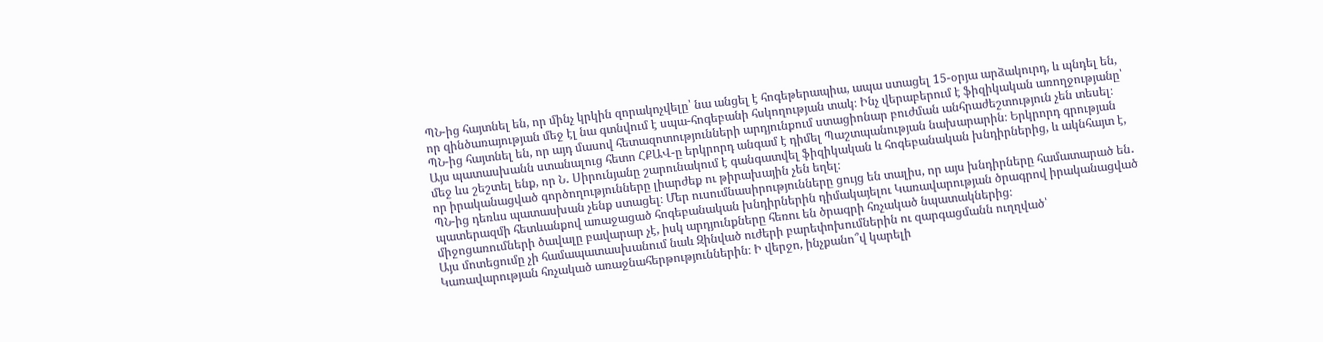ՊՆ-ից հայտնել են, որ մինչ կրկին զորակոչվելը՝ նա անցել է հոգեթերապիա, ապա ստացել 15-օրյա արձակուրդ, և պնդել են, որ զինծառայության մեջ էլ նա գտնվում է սպա-հոգեբանի հսկողության տակ։ Ինչ վերաբերում է ֆիզիկական առողջությանը՝ ՊՆ-ից հայտնել են, որ այդ մասով հետազոտությունների արդյունքում ստացիոնար բուժման անհրաժեշտություն չեն տեսել։
Այս պատասխանն ստանալուց հետո ՀՔԱՎ-ը երկրորդ անգամ է դիմել Պաշտպանության նախարարին։ Երկրորդ գրության մեջ ևս շեշտել ենք, որ Ն․ Սիրունյանը շարունակում է գանգատվել ֆիզիկական և հոգեբանական խնդիրներից, և ակնհայտ է, որ իրականացված գործողությունները լիարժեք ու թիրախային չեն եղել։
ՊՆ-ից դեռևս պատասխան չենք ստացել։ Մեր ուսումնասիրությունները ցույց են տալիս, որ այս խնդիրները համատարած են․ պատերազմի հետևանքով առաջացած հոգեբանական խնդիրներին դիմակայելու Կառավարության ծրագրով իրականացված միջոցառումների ծավալը բավարար չէ, իսկ արդյունքները հեռու են ծրագրի հռչակած նպատակներից։
Այս մոտեցումը չի համապատասխանում նաև Զինված ուժերի բարեփոխումներին ու զարգացմանն ուղղված՝ Կառավարության հռչակած առաջնահերթություններին։ Ի վերջո, ինչքանո՞վ կարելի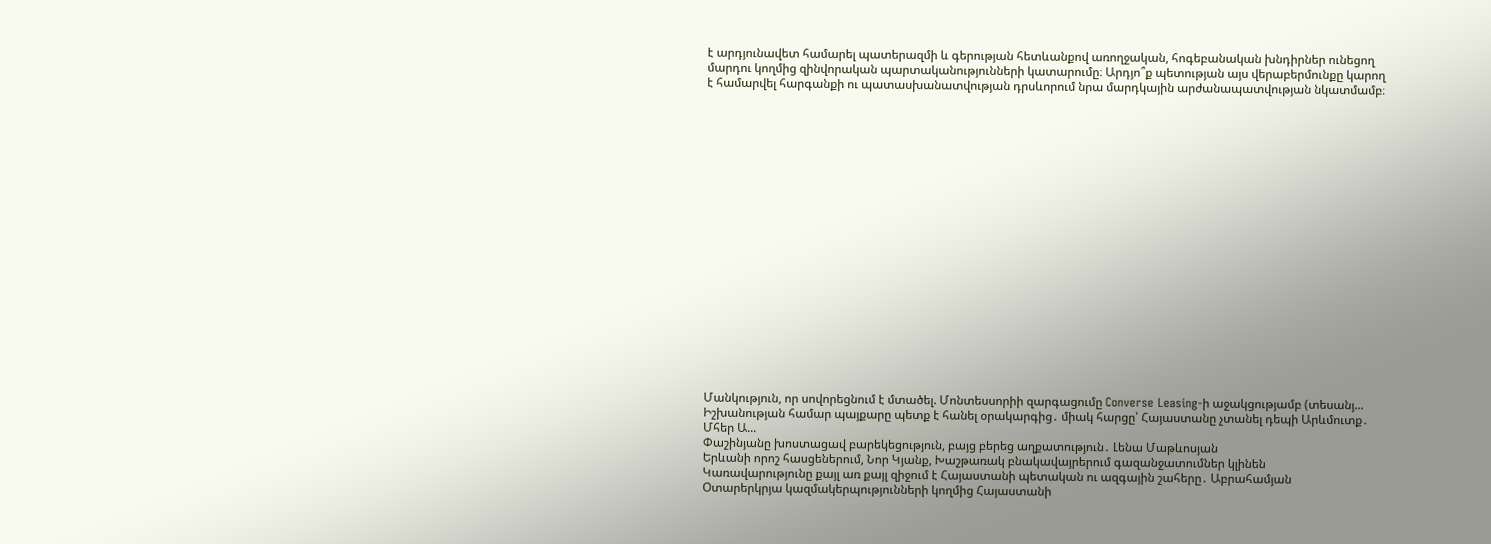է արդյունավետ համարել պատերազմի և գերության հետևանքով առողջական, հոգեբանական խնդիրներ ունեցող մարդու կողմից զինվորական պարտականությունների կատարումը։ Արդյո՞ք պետության այս վերաբերմունքը կարող է համարվել հարգանքի ու պատասխանատվության դրսևորում նրա մարդկային արժանապատվության նկատմամբ։




















Մանկություն, որ սովորեցնում է մտածել. Մոնտեսսորիի զարգացումը Converse Leasing-ի աջակցությամբ (տեսանյ...
Իշխանության համար պայքարը պետք է հանել օրակարգից․ միակ հարցը՝ Հայաստանը չտանել դեպի Արևմուտք․ Մհեր Ա...
Փաշինյանը խոստացավ բարեկեցություն, բայց բերեց աղքատություն․ Լենա Մաթևոսյան
Երևանի որոշ հասցեներում, Նոր Կյանք, Խաշթառակ բնակավայրերում գազանջատումներ կլինեն
Կառավարությունը քայլ առ քայլ զիջում է Հայաստանի պետական ու ազգային շահերը․ Աբրահամյան
Օտարերկրյա կազմակերպությունների կողմից Հայաստանի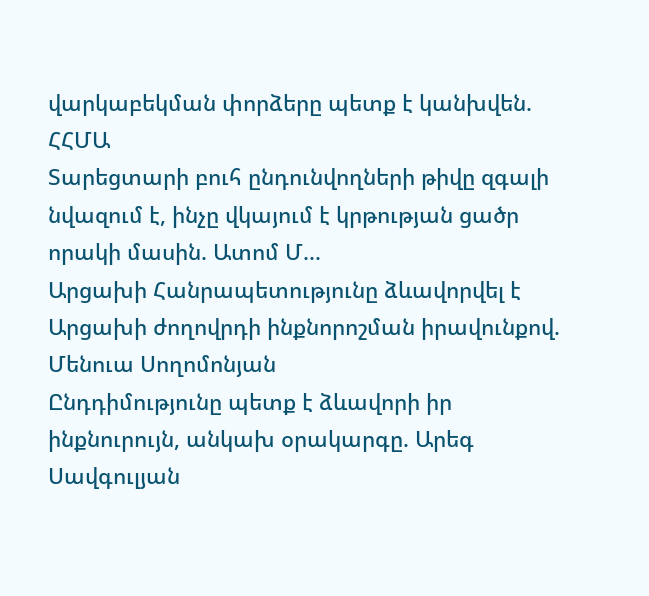վարկաբեկման փորձերը պետք է կանխվեն. ՀՀՄԱ
Տարեցտարի բուհ ընդունվողների թիվը զգալի նվազում է, ինչը վկայում է կրթության ցածր որակի մասին. Ատոմ Մ...
Արցախի Հանրապետությունը ձևավորվել է Արցախի ժողովրդի ինքնորոշման իրավունքով. Մենուա Սողոմոնյան
Ընդդիմությունը պետք է ձևավորի իր ինքնուրույն, անկախ օրակարգը. Արեգ Սավգուլյան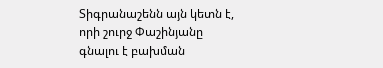Տիգրանաշենն այն կետն է, որի շուրջ Փաշինյանը գնալու է բախման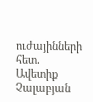ուժայինների հետ․ Ավետիք Չալաբյան